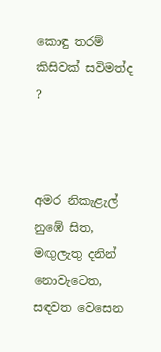කොඳු තරම් කිසිවක් සවිමත්ද ?



අමර නිකැළැල් නුඹේ සිත,
මඟුලැතු දනින් නොවැටෙත,
සඳවත වෙසෙන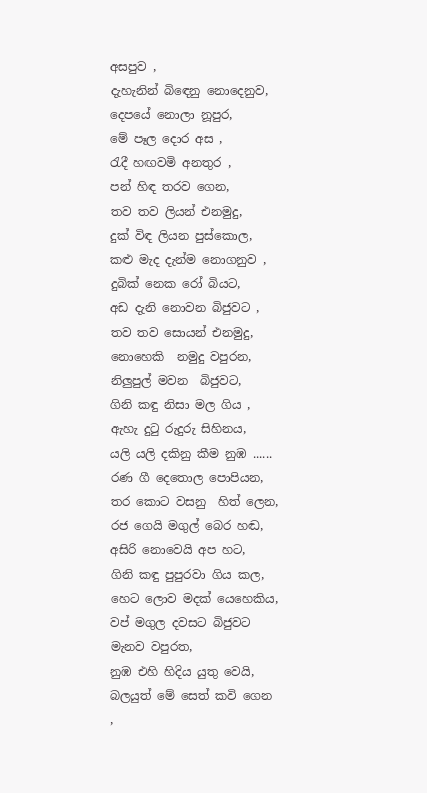අසපුව ,
දැහැනින් බිඳෙනු නොදෙනුව,
දෙපයේ නොලා නූපුර,
මේ පෑල දොර අස ,
රැදී හඟවමි අනතුර ,
පන් හිඳ තරව ගෙන,
තව තව ලියන් එනමුදු,
දුක් විඳ ලියන පුස්කොල,
කළු මැද දැන්ම නොගනුව ,
දුබික් නෙක රෝ බියට,
අඩ දැනි නොවන බිජුවට ,
තව තව සොයන් එනමුදු,
නොහෙකි  නමුදු වපුරන,
නිලුපුල් මවන  බිජුවට,
ගිනි කඳු නිසා මල ගිය ,
ඇහැ දුටු රුදුරු සිහිනය,
යලි යලි දකිනු කීම නුඹ ......
රණ ගී දෙතොල පොපියන,
තර කොට වසනු  හිත් ලෙන,
රජ ගෙයි මගුල් බෙර හඬ,
අසිරි නොවෙයි අප හට,
ගිනි කඳු පුපුරවා ගිය කල,
හෙට ලොව මදක් යෙහෙකිය,
වප් මගුල දවසට බිජුවට මැනව වපුරත,
නුඹ එහි හිදිය යුතු වෙයි,
බලයුත් මේ සෙත් කවි ගෙන ,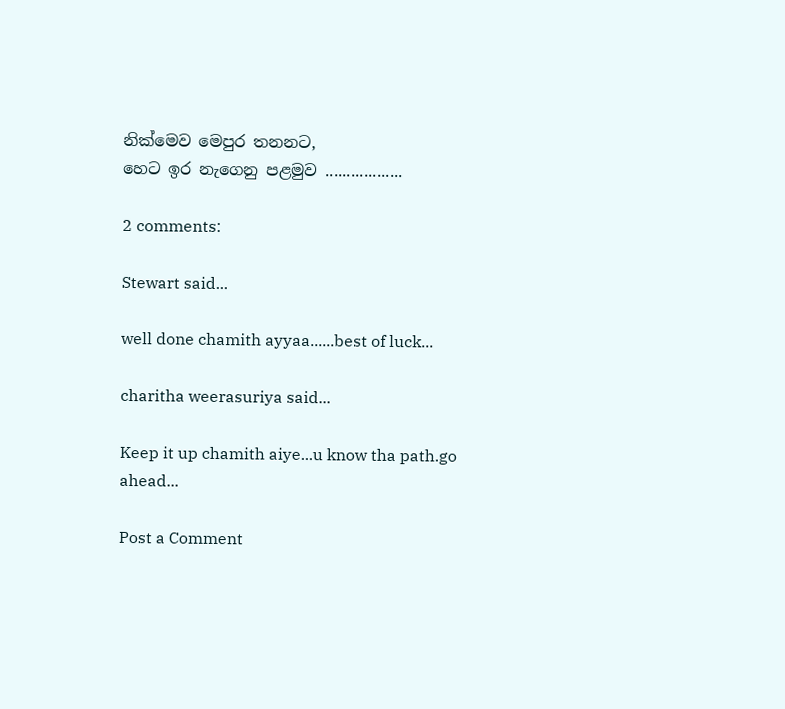නික්මෙව මෙපුර තනනට,
හෙට ඉර නැගෙනු පළමුව ..................

2 comments:

Stewart said...

well done chamith ayyaa......best of luck...

charitha weerasuriya said...

Keep it up chamith aiye...u know tha path.go ahead...

Post a Comment